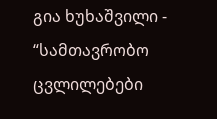გია ხუხაშვილი - “სამთავრობო ცვლილებები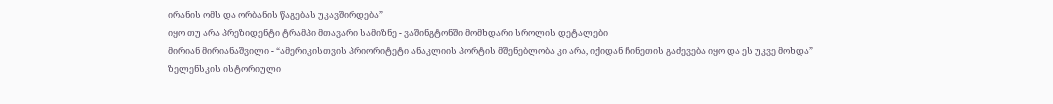ირანის ომს და ორბანის წაგებას უკავშირდება”
იყო თუ არა პრეზიდენტი ტრამპი მთავარი სამიზნე - ვაშინგტონში მომხდარი სროლის დეტალები
მირიან მირიანაშვილი - “ამერიკისთვის პრიორიტეტი ანაკლიის პორტის მშენებლობა კი არა, იქიდან ჩინეთის გაძევება იყო და ეს უკვე მოხდა”
ზელენსკის ისტორიული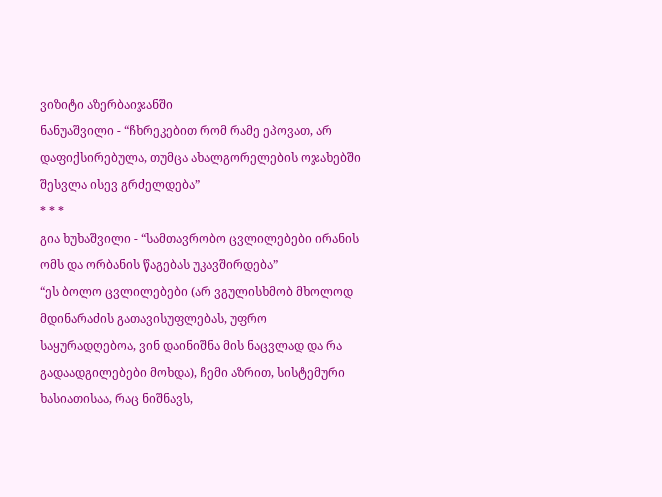ვიზიტი აზერბაიჯანში
ნანუაშვილი - “ჩხრეკებით რომ რამე ეპოვათ, არ დაფიქსირებულა, თუმცა ახალგორელების ოჯახებში შესვლა ისევ გრძელდება”
* * *
გია ხუხაშვილი - “სამთავრობო ცვლილებები ირანის ომს და ორბანის წაგებას უკავშირდება”
“ეს ბოლო ცვლილებები (არ ვგულისხმობ მხოლოდ მდინარაძის გათავისუფლებას, უფრო საყურადღებოა, ვინ დაინიშნა მის ნაცვლად და რა გადაადგილებები მოხდა), ჩემი აზრით, სისტემური ხასიათისაა, რაც ნიშნავს,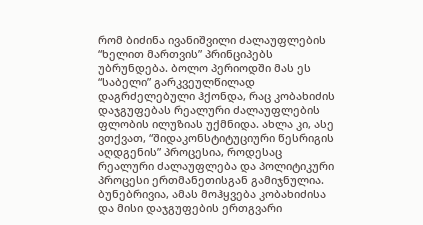რომ ბიძინა ივანიშვილი ძალაუფლების “ხელით მართვის” პრინციპებს უბრუნდება. ბოლო პერიოდში მას ეს “საბელი” გარკვეულწილად დაგრძელებული ჰქონდა, რაც კობახიძის დაჯგუფებას რეალური ძალაუფლების ფლობის ილუზიას უქმნიდა. ახლა კი, ასე ვთქვათ, “შიდაკონსტიტუციური წესრიგის აღდგენის” პროცესია, როდესაც რეალური ძალაუფლება და პოლიტიკური პროცესი ერთმანეთისგან გამიჯნულია. ბუნებრივია, ამას მოჰყვება კობახიძისა და მისი დაჯგუფების ერთგვარი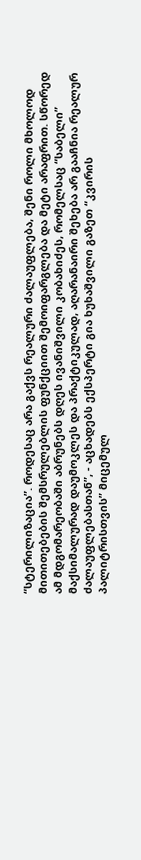“სტერილიზაცია”. როდესაც არა გაქვს რეალური ძალაუფლება, შენი როლი მხოლოდ მითითებების შემსრულებლის ფუნქციით შემოიფარგლება და მეტი არაფრით. სწორედ ამ მდგომარეობაში აბრუნებს დღეს ივანიშვილი კობახიძეს, რომელსაც “საბელი” მაქსიმალურად დაუმოკლეს და პრაქტიკულად, აღარანაირი შეხება არ გააჩნია რეალურ ძალაუფლებასთან”, - აცხადებს ექსპერტი გია ხუხაშვილი გაზეთ “კვირის პალიტრისთვის” მიცემულ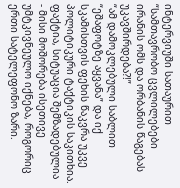ინტერვიუში სათაურით “სამთავრობო ცვლილებები ირანის ომს და ორბანის წაგებას უკავშირდება?!”
“ამ დამოკლებული საბლით “ეშაფოტზე აყვანა” და იქ სკამისთვის ფეხის წაკვრა უკვე პოლიტიკური ტაქტიკის საკითხია. ფაქტია, სიტუაცია შემზადებულია - მისი მოშორება ისეთივე უმტკივნეულო იქნება, როგორიც ერთი სატელეფონო ზარი.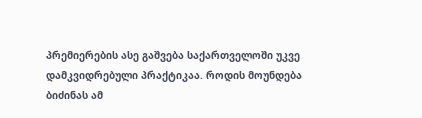პრემიერების ასე გაშვება საქართველოში უკვე დამკვიდრებული პრაქტიკაა. როდის მოუნდება ბიძინას ამ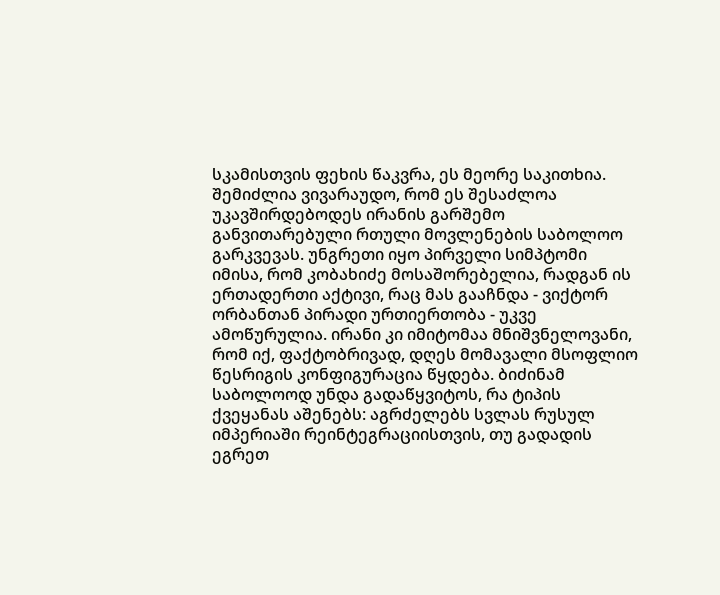სკამისთვის ფეხის წაკვრა, ეს მეორე საკითხია. შემიძლია ვივარაუდო, რომ ეს შესაძლოა უკავშირდებოდეს ირანის გარშემო განვითარებული რთული მოვლენების საბოლოო გარკვევას. უნგრეთი იყო პირველი სიმპტომი იმისა, რომ კობახიძე მოსაშორებელია, რადგან ის ერთადერთი აქტივი, რაც მას გააჩნდა - ვიქტორ ორბანთან პირადი ურთიერთობა - უკვე ამოწურულია. ირანი კი იმიტომაა მნიშვნელოვანი, რომ იქ, ფაქტობრივად, დღეს მომავალი მსოფლიო წესრიგის კონფიგურაცია წყდება. ბიძინამ საბოლოოდ უნდა გადაწყვიტოს, რა ტიპის ქვეყანას აშენებს: აგრძელებს სვლას რუსულ იმპერიაში რეინტეგრაციისთვის, თუ გადადის ეგრეთ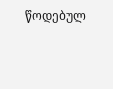წოდებულ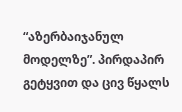“აზერბაიჯანულ მოდელზე”. პირდაპირ გეტყვით და ცივ წყალს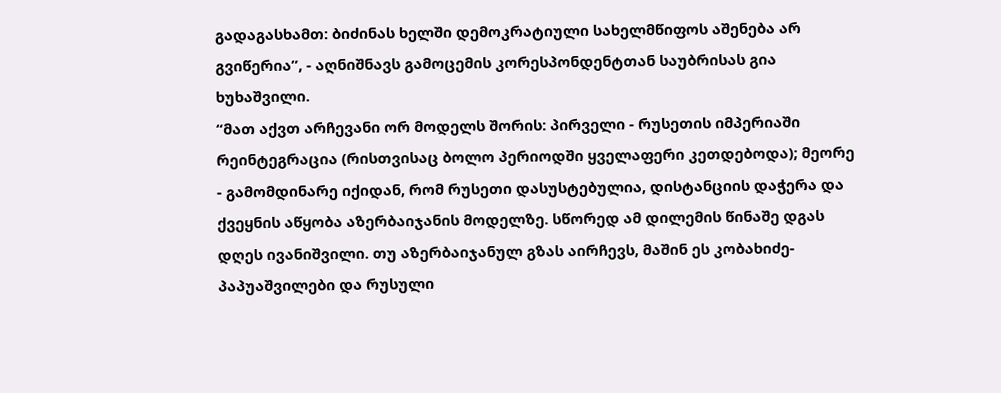გადაგასხამთ: ბიძინას ხელში დემოკრატიული სახელმწიფოს აშენება არ გვიწერია”, - აღნიშნავს გამოცემის კორესპონდენტთან საუბრისას გია ხუხაშვილი.
“მათ აქვთ არჩევანი ორ მოდელს შორის: პირველი - რუსეთის იმპერიაში რეინტეგრაცია (რისთვისაც ბოლო პერიოდში ყველაფერი კეთდებოდა); მეორე - გამომდინარე იქიდან, რომ რუსეთი დასუსტებულია, დისტანციის დაჭერა და ქვეყნის აწყობა აზერბაიჯანის მოდელზე. სწორედ ამ დილემის წინაშე დგას დღეს ივანიშვილი. თუ აზერბაიჯანულ გზას აირჩევს, მაშინ ეს კობახიძე-პაპუაშვილები და რუსული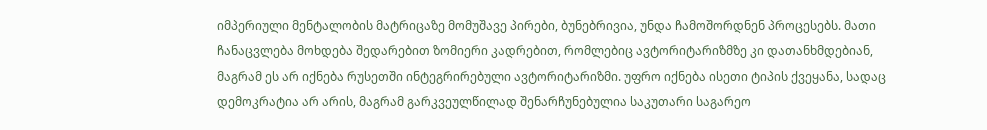იმპერიული მენტალობის მატრიცაზე მომუშავე პირები, ბუნებრივია, უნდა ჩამოშორდნენ პროცესებს. მათი ჩანაცვლება მოხდება შედარებით ზომიერი კადრებით, რომლებიც ავტორიტარიზმზე კი დათანხმდებიან, მაგრამ ეს არ იქნება რუსეთში ინტეგრირებული ავტორიტარიზმი. უფრო იქნება ისეთი ტიპის ქვეყანა, სადაც დემოკრატია არ არის, მაგრამ გარკვეულწილად შენარჩუნებულია საკუთარი საგარეო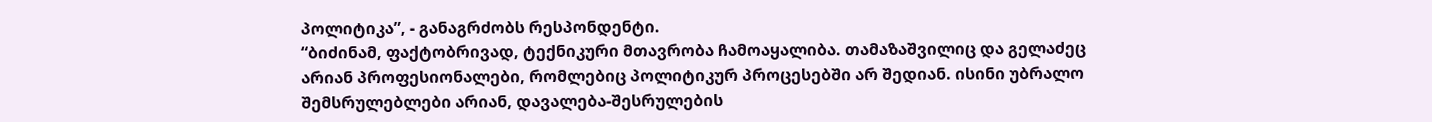პოლიტიკა”, - განაგრძობს რესპონდენტი.
“ბიძინამ, ფაქტობრივად, ტექნიკური მთავრობა ჩამოაყალიბა. თამაზაშვილიც და გელაძეც არიან პროფესიონალები, რომლებიც პოლიტიკურ პროცესებში არ შედიან. ისინი უბრალო შემსრულებლები არიან, დავალება-შესრულების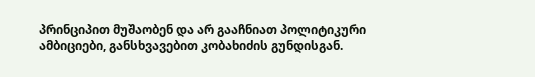პრინციპით მუშაობენ და არ გააჩნიათ პოლიტიკური ამბიციები, განსხვავებით კობახიძის გუნდისგან.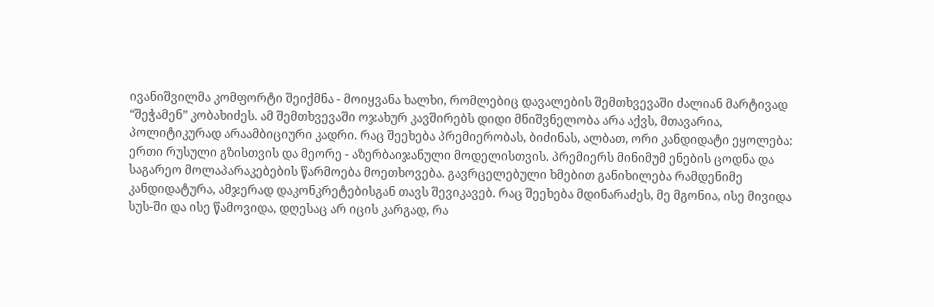ივანიშვილმა კომფორტი შეიქმნა - მოიყვანა ხალხი, რომლებიც დავალების შემთხვევაში ძალიან მარტივად “შეჭამენ” კობახიძეს. ამ შემთხვევაში ოჯახურ კავშირებს დიდი მნიშვნელობა არა აქვს, მთავარია, პოლიტიკურად არაამბიციური კადრი. რაც შეეხება პრემიერობას, ბიძინას, ალბათ, ორი კანდიდატი ეყოლება: ერთი რუსული გზისთვის და მეორე - აზერბაიჯანული მოდელისთვის. პრემიერს მინიმუმ ენების ცოდნა და საგარეო მოლაპარაკებების წარმოება მოეთხოვება. გავრცელებული ხმებით განიხილება რამდენიმე კანდიდატურა, ამჯერად დაკონკრეტებისგან თავს შევიკავებ. რაც შეეხება მდინარაძეს, მე მგონია, ისე მივიდა სუს-ში და ისე წამოვიდა, დღესაც არ იცის კარგად, რა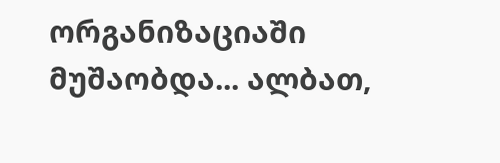ორგანიზაციაში მუშაობდა... ალბათ,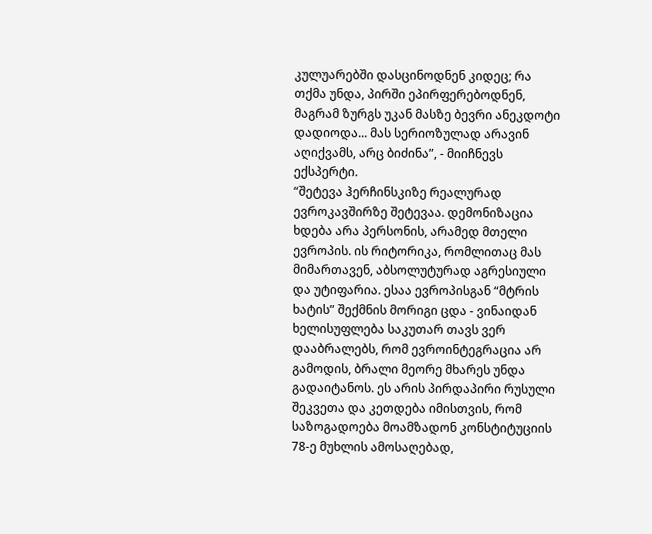კულუარებში დასცინოდნენ კიდეც; რა თქმა უნდა, პირში ეპირფერებოდნენ, მაგრამ ზურგს უკან მასზე ბევრი ანეკდოტი დადიოდა... მას სერიოზულად არავინ აღიქვამს, არც ბიძინა”, - მიიჩნევს ექსპერტი.
“შეტევა ჰერჩინსკიზე რეალურად ევროკავშირზე შეტევაა. დემონიზაცია ხდება არა პერსონის, არამედ მთელი ევროპის. ის რიტორიკა, რომლითაც მას მიმართავენ, აბსოლუტურად აგრესიული და უტიფარია. ესაა ევროპისგან “მტრის ხატის” შექმნის მორიგი ცდა - ვინაიდან ხელისუფლება საკუთარ თავს ვერ დააბრალებს, რომ ევროინტეგრაცია არ გამოდის, ბრალი მეორე მხარეს უნდა გადაიტანოს. ეს არის პირდაპირი რუსული შეკვეთა და კეთდება იმისთვის, რომ საზოგადოება მოამზადონ კონსტიტუციის 78-ე მუხლის ამოსაღებად,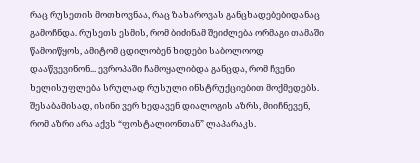რაც რუსეთის მოთხოვნაა, რაც ზახაროვას განცხადებებიდანაც გამოჩნდა. რუსეთს ესმის, რომ ბიძინამ შეიძლება ორმაგი თამაში წამოიწყოს, ამიტომ ცდილობენ ხიდები საბოლოოდ დააწვევინონ... ევროპაში ჩამოყალიბდა განცდა, რომ ჩვენი ხელისუფლება სრულად რუსული ინსტრუქციებით მოქმედებს. შესაბამისად, ისინი ვერ ხედავენ დიალოგის აზრს, მიიჩნევენ, რომ აზრი არა აქვს “ფოსტალიონთან” ლაპარაკს.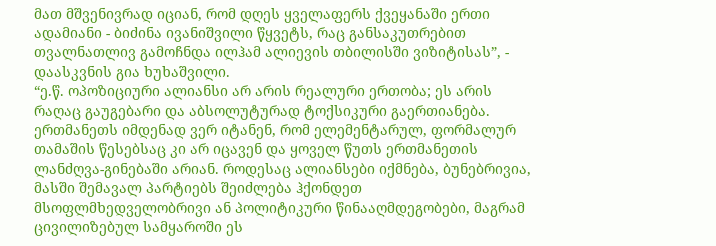მათ მშვენივრად იციან, რომ დღეს ყველაფერს ქვეყანაში ერთი ადამიანი - ბიძინა ივანიშვილი წყვეტს, რაც განსაკუთრებით თვალნათლივ გამოჩნდა ილჰამ ალიევის თბილისში ვიზიტისას”, - დაასკვნის გია ხუხაშვილი.
“ე.წ. ოპოზიციური ალიანსი არ არის რეალური ერთობა; ეს არის რაღაც გაუგებარი და აბსოლუტურად ტოქსიკური გაერთიანება. ერთმანეთს იმდენად ვერ იტანენ, რომ ელემენტარულ, ფორმალურ თამაშის წესებსაც კი არ იცავენ და ყოველ წუთს ერთმანეთის ლანძღვა-გინებაში არიან. როდესაც ალიანსები იქმნება, ბუნებრივია, მასში შემავალ პარტიებს შეიძლება ჰქონდეთ მსოფლმხედველობრივი ან პოლიტიკური წინააღმდეგობები, მაგრამ ცივილიზებულ სამყაროში ეს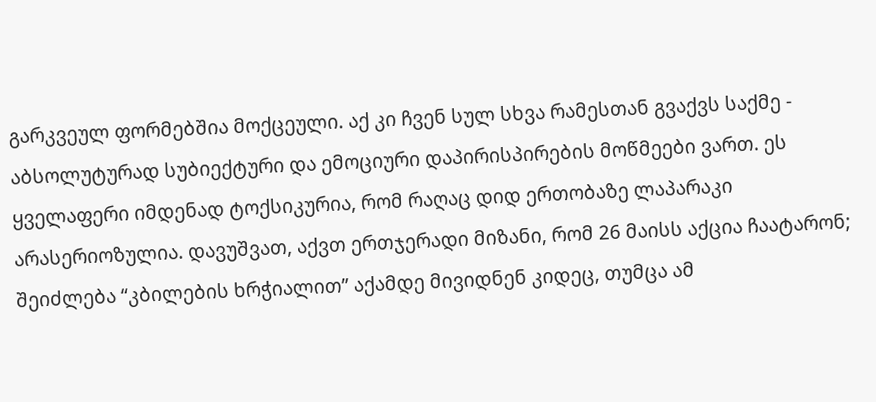გარკვეულ ფორმებშია მოქცეული. აქ კი ჩვენ სულ სხვა რამესთან გვაქვს საქმე - აბსოლუტურად სუბიექტური და ემოციური დაპირისპირების მოწმეები ვართ. ეს ყველაფერი იმდენად ტოქსიკურია, რომ რაღაც დიდ ერთობაზე ლაპარაკი არასერიოზულია. დავუშვათ, აქვთ ერთჯერადი მიზანი, რომ 26 მაისს აქცია ჩაატარონ; შეიძლება “კბილების ხრჭიალით” აქამდე მივიდნენ კიდეც, თუმცა ამ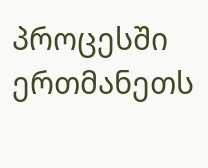პროცესში ერთმანეთს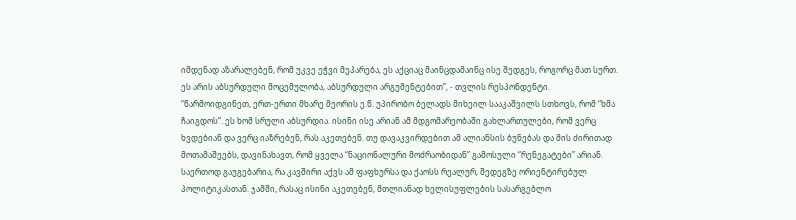იმდენად აზარალებენ, რომ უკვე ეჭვი მეპარება, ეს აქციაც მაინცდამაინც ისე შედგეს, როგორც მათ სურთ. ეს არის აბსურდული მოცემულობა, აბსურდული არგუმენტებით”, - თვლის რესპონდენტი.
“წარმოიდგინეთ, ერთ-ერთი მხარე მეორის ე.წ. უპირობო ბელადს მიხეილ სააკაშვილს სთხოვს, რომ “ხმა ჩაიგდოს”. ეს ხომ სრული აბსურდია. ისინი ისე არიან ამ მდგომარეობაში გახლართულები, რომ ვერც ხვდებიან და ვერც იაზრებენ, რას აკეთებენ. თუ დავაკვირდებით ამ ალიანსის ბუნებას და მის ძირითად მოთამაშეებს, დავინახავთ, რომ ყველა “ნაციონალური მოძრაობიდან” გამოსული “რენეგატები” არიან. საერთოდ გაუგებარია, რა კავშირი აქვს ამ ფაფხურსა და ქაოსს რეალურ, შედეგზე ორიენტირებულ პოლიტიკასთან. ჯამში, რასაც ისინი აკეთებენ, მთლიანად ხელისუფლების სასარგებლო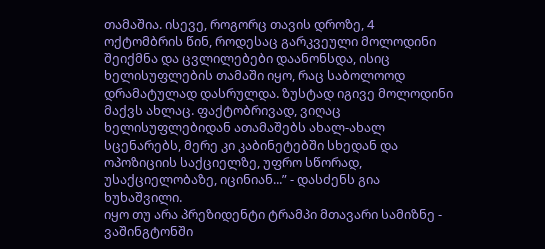თამაშია. ისევე, როგორც თავის დროზე, 4 ოქტომბრის წინ, როდესაც გარკვეული მოლოდინი შეიქმნა და ცვლილებები დაანონსდა, ისიც ხელისუფლების თამაში იყო, რაც საბოლოოდ დრამატულად დასრულდა. ზუსტად იგივე მოლოდინი მაქვს ახლაც. ფაქტობრივად, ვიღაც ხელისუფლებიდან ათამაშებს ახალ-ახალ სცენარებს, მერე კი კაბინეტებში სხედან და ოპოზიციის საქციელზე, უფრო სწორად, უსაქციელობაზე, იცინიან...” - დასძენს გია ხუხაშვილი.
იყო თუ არა პრეზიდენტი ტრამპი მთავარი სამიზნე - ვაშინგტონში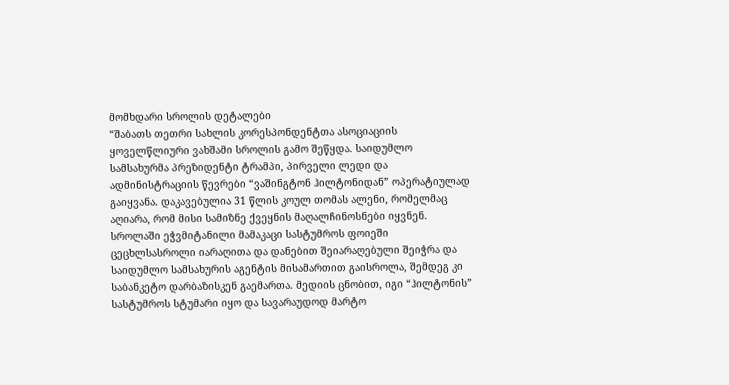მომხდარი სროლის დეტალები
“შაბათს თეთრი სახლის კორესპონდენტთა ასოციაციის ყოველწლიური ვახშამი სროლის გამო შეწყდა. საიდუმლო სამსახურმა პრეზიდენტი ტრამპი, პირველი ლედი და ადმინისტრაციის წევრები “ვაშინგტონ ჰილტონიდან” ოპერატიულად გაიყვანა. დაკავებულია 31 წლის კოულ თომას ალენი, რომელმაც აღიარა, რომ მისი სამიზნე ქვეყნის მაღალჩინოსნები იყვნენ. სროლაში ეჭვმიტანილი მამაკაცი სასტუმროს ფოიეში ცეცხლსასროლი იარაღითა და დანებით შეიარაღებული შეიჭრა და საიდუმლო სამსახურის აგენტის მისამართით გაისროლა, შემდეგ კი საბანკეტო დარბაზისკენ გაემართა. მედიის ცნობით, იგი “ჰილტონის” სასტუმროს სტუმარი იყო და სავარაუდოდ მარტო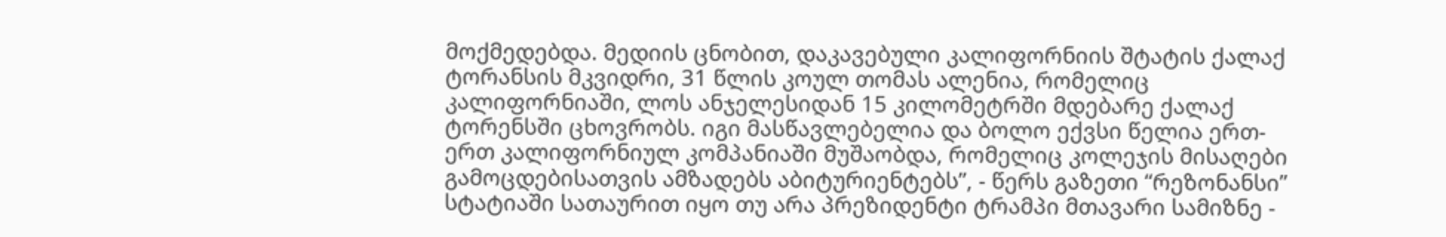მოქმედებდა. მედიის ცნობით, დაკავებული კალიფორნიის შტატის ქალაქ ტორანსის მკვიდრი, 31 წლის კოულ თომას ალენია, რომელიც კალიფორნიაში, ლოს ანჯელესიდან 15 კილომეტრში მდებარე ქალაქ ტორენსში ცხოვრობს. იგი მასწავლებელია და ბოლო ექვსი წელია ერთ-ერთ კალიფორნიულ კომპანიაში მუშაობდა, რომელიც კოლეჯის მისაღები გამოცდებისათვის ამზადებს აბიტურიენტებს”, - წერს გაზეთი “რეზონანსი” სტატიაში სათაურით იყო თუ არა პრეზიდენტი ტრამპი მთავარი სამიზნე -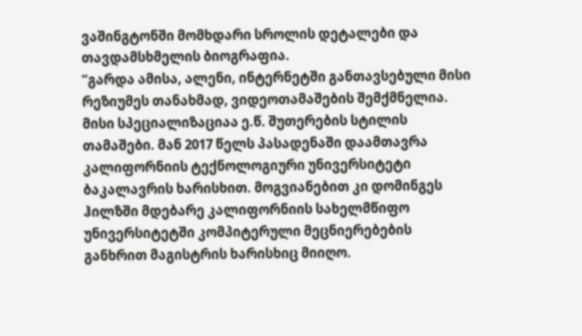ვაშინგტონში მომხდარი სროლის დეტალები და თავდამსხმელის ბიოგრაფია.
“გარდა ამისა, ალენი, ინტერნეტში განთავსებული მისი რეზიუმეს თანახმად, ვიდეოთამაშების შემქმნელია. მისი სპეციალიზაციაა ე.წ. შუთერების სტილის თამაშები. მან 2017 წელს პასადენაში დაამთავრა კალიფორნიის ტექნოლოგიური უნივერსიტეტი ბაკალავრის ხარისხით. მოგვიანებით კი დომინგეს ჰილზში მდებარე კალიფორნიის სახელმწიფო უნივერსიტეტში კომპიტერული მეცნიერებების განხრით მაგისტრის ხარისხიც მიიღო.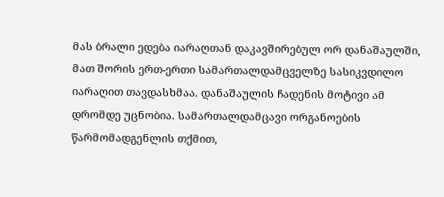მას ბრალი ედება იარაღთან დაკავშირებულ ორ დანაშაულში, მათ შორის ერთ-ერთი სამართალდამცველზე სასიკვდილო იარაღით თავდასხმაა. დანაშაულის ჩადენის მოტივი ამ დრომდე უცნობია. სამართალდამცავი ორგანოების წარმომადგენლის თქმით,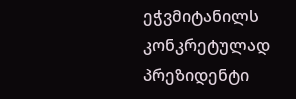ეჭვმიტანილს კონკრეტულად პრეზიდენტი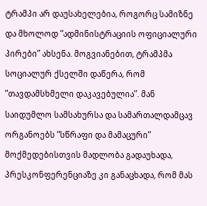ტრამპი არ დაუსახელებია, როგორც სამიზნე და მხოლოდ “ადმინისტრაციის ოფიციალური პირები” ახსენა. მოგვიანებით, ტრამპმა სოციალურ ქსელში დაწერა, რომ “თავდამსხმელი დაკავებულია”. მან საიდუმლო სამსახურსა და სამართალდამცავ ორგანოებს “სწრაფი და მამაცური” მოქმედებისთვის მადლობა გადაუხადა, პრესკონფერენციაზე კი განაცხადა, რომ მას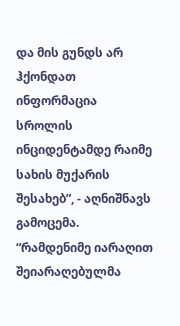და მის გუნდს არ ჰქონდათ ინფორმაცია სროლის ინციდენტამდე რაიმე სახის მუქარის შესახებ”, - აღნიშნავს გამოცემა.
“რამდენიმე იარაღით შეიარაღებულმა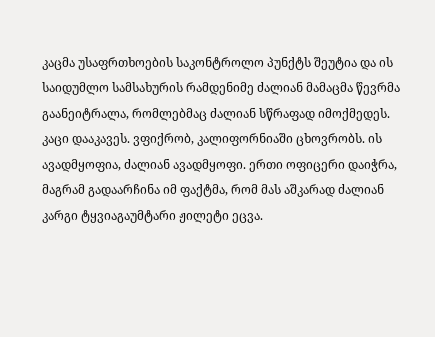კაცმა უსაფრთხოების საკონტროლო პუნქტს შეუტია და ის საიდუმლო სამსახურის რამდენიმე ძალიან მამაცმა წევრმა გაანეიტრალა, რომლებმაც ძალიან სწრაფად იმოქმედეს. კაცი დააკავეს. ვფიქრობ, კალიფორნიაში ცხოვრობს. ის ავადმყოფია, ძალიან ავადმყოფი. ერთი ოფიცერი დაიჭრა, მაგრამ გადაარჩინა იმ ფაქტმა, რომ მას აშკარად ძალიან კარგი ტყვიაგაუმტარი ჟილეტი ეცვა.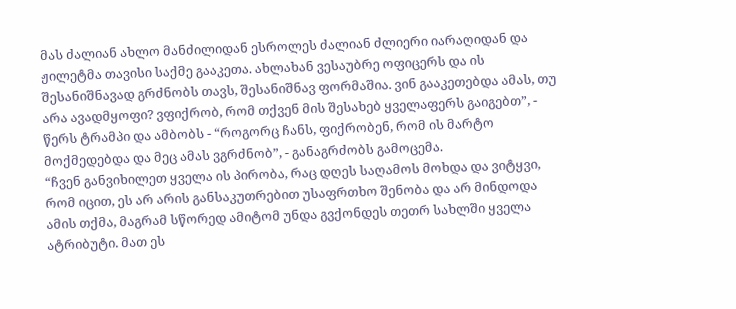მას ძალიან ახლო მანძილიდან ესროლეს ძალიან ძლიერი იარაღიდან და ჟილეტმა თავისი საქმე გააკეთა. ახლახან ვესაუბრე ოფიცერს და ის შესანიშნავად გრძნობს თავს, შესანიშნავ ფორმაშია. ვინ გააკეთებდა ამას, თუ არა ავადმყოფი? ვფიქრობ, რომ თქვენ მის შესახებ ყველაფერს გაიგებთ”, - წერს ტრამპი და ამბობს - “როგორც ჩანს, ფიქრობენ, რომ ის მარტო მოქმედებდა და მეც ამას ვგრძნობ”, - განაგრძობს გამოცემა.
“ჩვენ განვიხილეთ ყველა ის პირობა, რაც დღეს საღამოს მოხდა და ვიტყვი, რომ იცით, ეს არ არის განსაკუთრებით უსაფრთხო შენობა და არ მინდოდა ამის თქმა, მაგრამ სწორედ ამიტომ უნდა გვქონდეს თეთრ სახლში ყველა ატრიბუტი. მათ ეს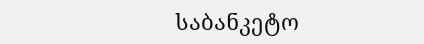საბანკეტო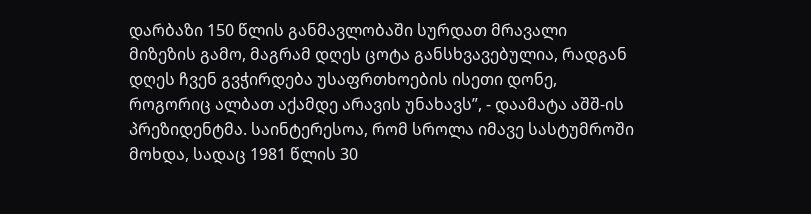დარბაზი 150 წლის განმავლობაში სურდათ მრავალი მიზეზის გამო, მაგრამ დღეს ცოტა განსხვავებულია, რადგან დღეს ჩვენ გვჭირდება უსაფრთხოების ისეთი დონე, როგორიც ალბათ აქამდე არავის უნახავს”, - დაამატა აშშ-ის პრეზიდენტმა. საინტერესოა, რომ სროლა იმავე სასტუმროში მოხდა, სადაც 1981 წლის 30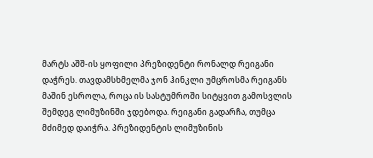მარტს აშშ-ის ყოფილი პრეზიდენტი რონალდ რეიგანი დაჭრეს. თავდამსხმელმა ჯონ ჰინკლი უმცროსმა რეიგანს მაშინ ესროლა, როცა ის სასტუმროში სიტყვით გამოსვლის შემდეგ ლიმუზინში ჯდებოდა. რეიგანი გადარჩა, თუმცა მძიმედ დაიჭრა. პრეზიდენტის ლიმუზინის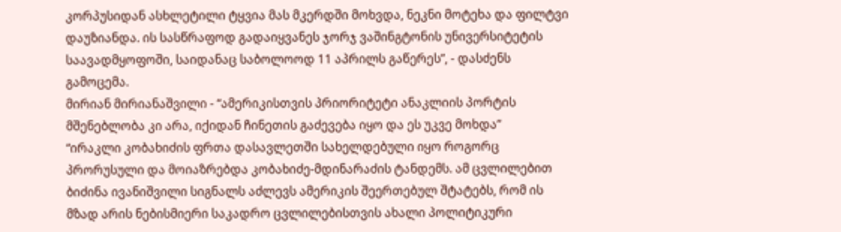კორპუსიდან ასხლეტილი ტყვია მას მკერდში მოხვდა, ნეკნი მოტეხა და ფილტვი დაუზიანდა. ის სასწრაფოდ გადაიყვანეს ჯორჯ ვაშინგტონის უნივერსიტეტის საავადმყოფოში, საიდანაც საბოლოოდ 11 აპრილს გაწერეს”, - დასძენს გამოცემა.
მირიან მირიანაშვილი - “ამერიკისთვის პრიორიტეტი ანაკლიის პორტის მშენებლობა კი არა, იქიდან ჩინეთის გაძევება იყო და ეს უკვე მოხდა”
“ირაკლი კობახიძის ფრთა დასავლეთში სახელდებული იყო როგორც პრორუსული და მოიაზრებდა კობახიძე-მდინარაძის ტანდემს. ამ ცვლილებით ბიძინა ივანიშვილი სიგნალს აძლევს ამერიკის შეერთებულ შტატებს, რომ ის მზად არის ნებისმიერი საკადრო ცვლილებისთვის ახალი პოლიტიკური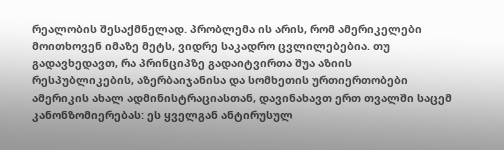რეალობის შესაქმნელად. პრობლემა ის არის, რომ ამერიკელები მოითხოვენ იმაზე მეტს, ვიდრე საკადრო ცვლილებებია. თუ გადავხედავთ, რა პრინციპზე გადაიტვირთა შუა აზიის რესპუბლიკების, აზერბაიჯანისა და სომხეთის ურთიერთობები ამერიკის ახალ ადმინისტრაციასთან, დავინახავთ ერთ თვალში საცემ კანონზომიერებას: ეს ყველგან ანტირუსულ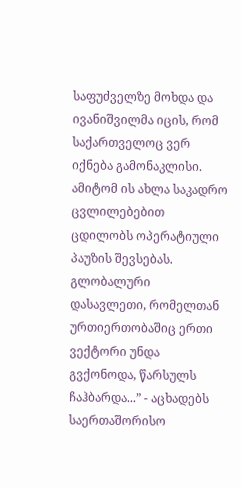საფუძველზე მოხდა და ივანიშვილმა იცის, რომ საქართველოც ვერ იქნება გამონაკლისი. ამიტომ ის ახლა საკადრო ცვლილებებით ცდილობს ოპერატიული პაუზის შევსებას. გლობალური დასავლეთი, რომელთან ურთიერთობაშიც ერთი ვექტორი უნდა გვქონოდა, წარსულს ჩაჰბარდა...” - აცხადებს საერთაშორისო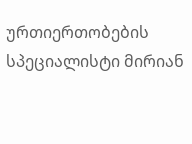ურთიერთობების სპეციალისტი მირიან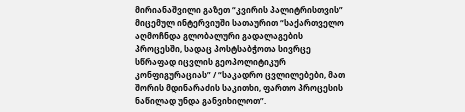მირიანაშვილი გაზეთ “კვირის პალიტრისთვის” მიცემულ ინტერვიუში სათაურით “საქართველო აღმოჩნდა გლობალური გადალაგების პროცესში, სადაც პოსტსაბჭოთა სივრცე სწრაფად იცვლის გეოპოლიტიკურ კონფიგურაციას” / “საკადრო ცვლილებები, მათ შორის მდინარაძის საკითხი, ფართო პროცესის ნაწილად უნდა განვიხილოთ”.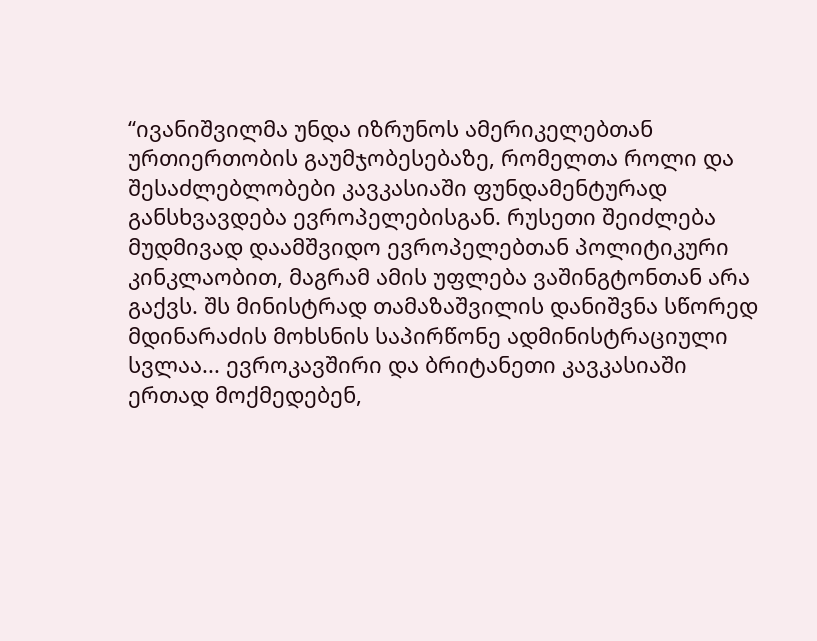“ივანიშვილმა უნდა იზრუნოს ამერიკელებთან ურთიერთობის გაუმჯობესებაზე, რომელთა როლი და შესაძლებლობები კავკასიაში ფუნდამენტურად განსხვავდება ევროპელებისგან. რუსეთი შეიძლება მუდმივად დაამშვიდო ევროპელებთან პოლიტიკური კინკლაობით, მაგრამ ამის უფლება ვაშინგტონთან არა გაქვს. შს მინისტრად თამაზაშვილის დანიშვნა სწორედ მდინარაძის მოხსნის საპირწონე ადმინისტრაციული სვლაა... ევროკავშირი და ბრიტანეთი კავკასიაში ერთად მოქმედებენ,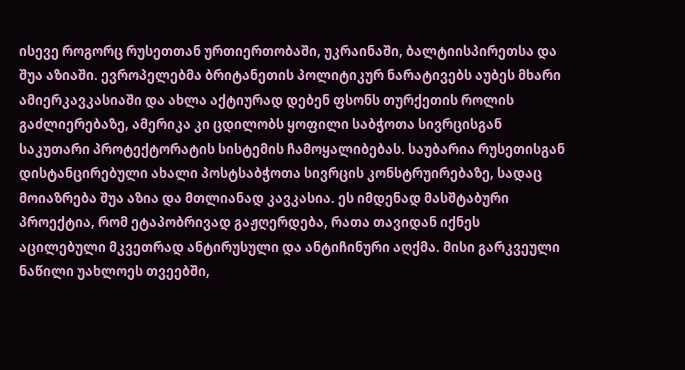ისევე როგორც რუსეთთან ურთიერთობაში, უკრაინაში, ბალტიისპირეთსა და შუა აზიაში. ევროპელებმა ბრიტანეთის პოლიტიკურ ნარატივებს აუბეს მხარი ამიერკავკასიაში და ახლა აქტიურად დებენ ფსონს თურქეთის როლის გაძლიერებაზე, ამერიკა კი ცდილობს ყოფილი საბჭოთა სივრცისგან საკუთარი პროტექტორატის სისტემის ჩამოყალიბებას. საუბარია რუსეთისგან დისტანცირებული ახალი პოსტსაბჭოთა სივრცის კონსტრუირებაზე, სადაც მოიაზრება შუა აზია და მთლიანად კავკასია. ეს იმდენად მასშტაბური პროექტია, რომ ეტაპობრივად გაჟღერდება, რათა თავიდან იქნეს აცილებული მკვეთრად ანტირუსული და ანტიჩინური აღქმა. მისი გარკვეული ნაწილი უახლოეს თვეებში,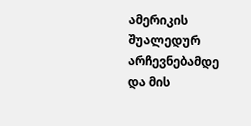ამერიკის შუალედურ არჩევნებამდე და მის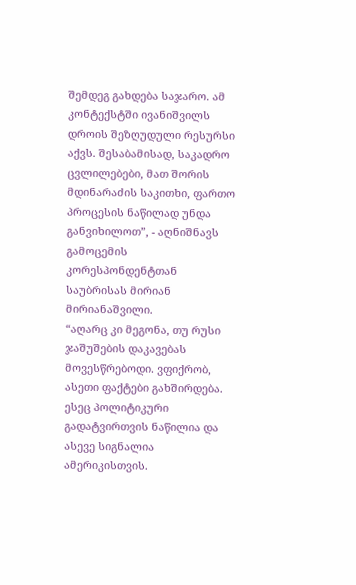შემდეგ გახდება საჯარო. ამ კონტექსტში ივანიშვილს დროის შეზღუდული რესურსი აქვს. შესაბამისად, საკადრო ცვლილებები, მათ შორის მდინარაძის საკითხი, ფართო პროცესის ნაწილად უნდა განვიხილოთ”, - აღნიშნავს გამოცემის კორესპონდენტთან საუბრისას მირიან მირიანაშვილი.
“აღარც კი მეგონა, თუ რუსი ჯაშუშების დაკავებას მოვესწრებოდი. ვფიქრობ, ასეთი ფაქტები გახშირდება. ესეც პოლიტიკური გადატვირთვის ნაწილია და ასევე სიგნალია ამერიკისთვის.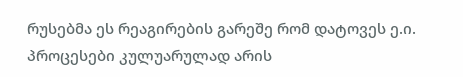რუსებმა ეს რეაგირების გარეშე რომ დატოვეს ე.ი. პროცესები კულუარულად არის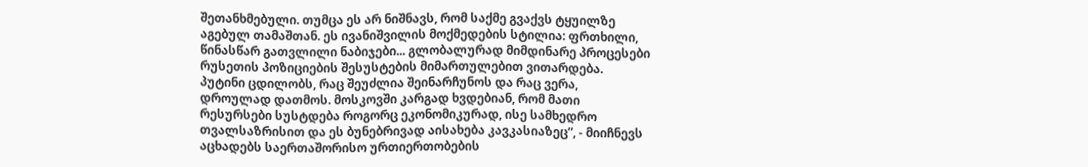შეთანხმებული. თუმცა ეს არ ნიშნავს, რომ საქმე გვაქვს ტყუილზე აგებულ თამაშთან. ეს ივანიშვილის მოქმედების სტილია: ფრთხილი, წინასწარ გათვლილი ნაბიჯები... გლობალურად მიმდინარე პროცესები რუსეთის პოზიციების შესუსტების მიმართულებით ვითარდება. პუტინი ცდილობს, რაც შეუძლია შეინარჩუნოს და რაც ვერა, დროულად დათმოს. მოსკოვში კარგად ხვდებიან, რომ მათი რესურსები სუსტდება როგორც ეკონომიკურად, ისე სამხედრო თვალსაზრისით და ეს ბუნებრივად აისახება კავკასიაზეც”, - მიიჩნევს აცხადებს საერთაშორისო ურთიერთობების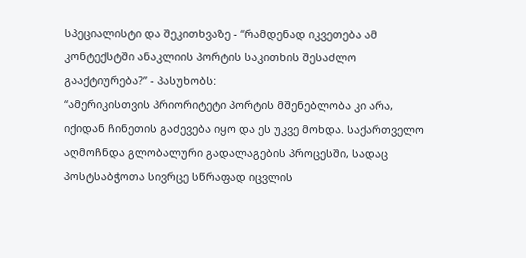სპეციალისტი და შეკითხვაზე - “რამდენად იკვეთება ამ კონტექსტში ანაკლიის პორტის საკითხის შესაძლო გააქტიურება?” - პასუხობს:
“ამერიკისთვის პრიორიტეტი პორტის მშენებლობა კი არა, იქიდან ჩინეთის გაძევება იყო და ეს უკვე მოხდა. საქართველო აღმოჩნდა გლობალური გადალაგების პროცესში, სადაც პოსტსაბჭოთა სივრცე სწრაფად იცვლის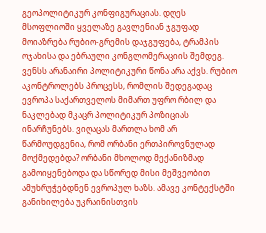გეოპოლიტიკურ კონფიგურაციას. დღეს მსოფლიოში ყველაზე გავლენიან ჯგუფად მოიაზრება რუბიო-გრემის დაჯგუფება, ტრამპის ოჯახისა და ებრაული კონგლომერაციის შემდეგ. ვენსს არანაირი პოლიტიკური წონა არა აქვს. რუბიო აკონტროლებს პროცესს, რომლის შედეგადაც ევროპა საქართველოს მიმართ უფრო რბილ და ნაკლებად მკაცრ პოლიტიკურ პოზიციას ინარჩუნებს. ვიღაცას მართლა ხომ არ წარმოუდგენია, რომ ორბანი ერთპიროვნულად მოქმედებდა? ორბანი მხოლოდ მექანიზმად გამოიყენებოდა და სწორედ მისი მეშვეობით ამუხრუჭებდნენ ევროპულ ხაზს. ამავე კონტექსტში განიხილება უკრაინისთვის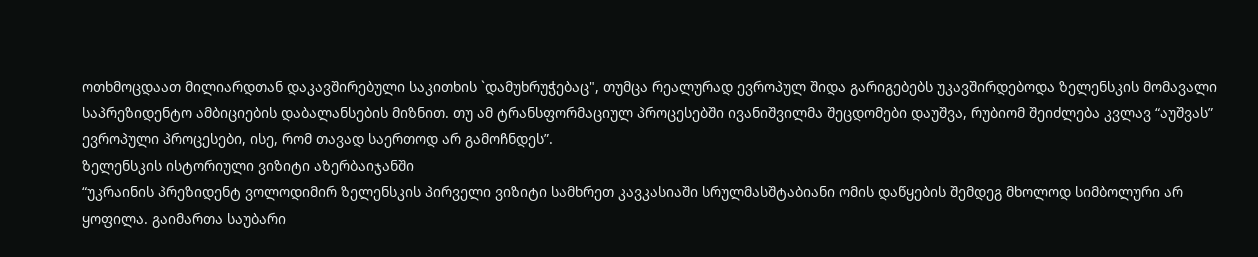ოთხმოცდაათ მილიარდთან დაკავშირებული საკითხის `დამუხრუჭებაც", თუმცა რეალურად ევროპულ შიდა გარიგებებს უკავშირდებოდა ზელენსკის მომავალი საპრეზიდენტო ამბიციების დაბალანსების მიზნით. თუ ამ ტრანსფორმაციულ პროცესებში ივანიშვილმა შეცდომები დაუშვა, რუბიომ შეიძლება კვლავ “აუშვას” ევროპული პროცესები, ისე, რომ თავად საერთოდ არ გამოჩნდეს”.
ზელენსკის ისტორიული ვიზიტი აზერბაიჯანში
“უკრაინის პრეზიდენტ ვოლოდიმირ ზელენსკის პირველი ვიზიტი სამხრეთ კავკასიაში სრულმასშტაბიანი ომის დაწყების შემდეგ მხოლოდ სიმბოლური არ ყოფილა. გაიმართა საუბარი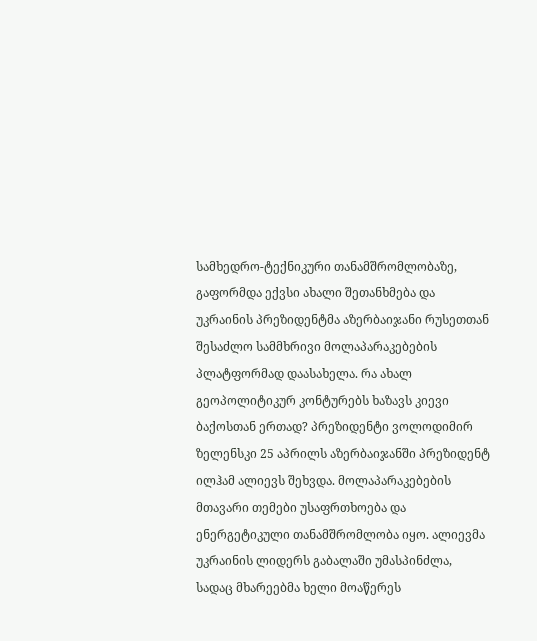სამხედრო-ტექნიკური თანამშრომლობაზე, გაფორმდა ექვსი ახალი შეთანხმება და უკრაინის პრეზიდენტმა აზერბაიჯანი რუსეთთან შესაძლო სამმხრივი მოლაპარაკებების პლატფორმად დაასახელა. რა ახალ გეოპოლიტიკურ კონტურებს ხაზავს კიევი ბაქოსთან ერთად? პრეზიდენტი ვოლოდიმირ ზელენსკი 25 აპრილს აზერბაიჯანში პრეზიდენტ ილჰამ ალიევს შეხვდა. მოლაპარაკებების მთავარი თემები უსაფრთხოება და ენერგეტიკული თანამშრომლობა იყო. ალიევმა უკრაინის ლიდერს გაბალაში უმასპინძლა, სადაც მხარეებმა ხელი მოაწერეს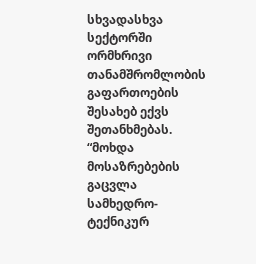სხვადასხვა სექტორში ორმხრივი თანამშრომლობის გაფართოების შესახებ ექვს შეთანხმებას. “მოხდა მოსაზრებების გაცვლა სამხედრო-ტექნიკურ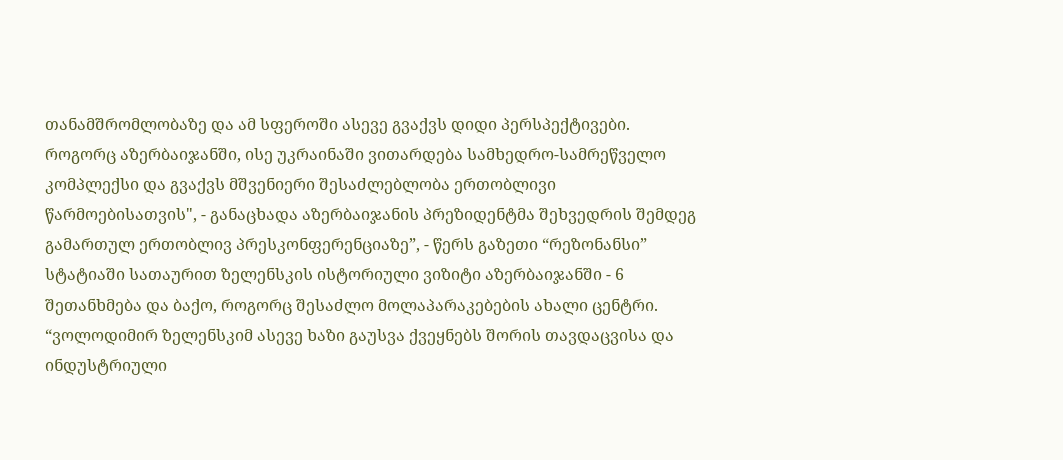თანამშრომლობაზე და ამ სფეროში ასევე გვაქვს დიდი პერსპექტივები. როგორც აზერბაიჯანში, ისე უკრაინაში ვითარდება სამხედრო-სამრეწველო კომპლექსი და გვაქვს მშვენიერი შესაძლებლობა ერთობლივი წარმოებისათვის", - განაცხადა აზერბაიჯანის პრეზიდენტმა შეხვედრის შემდეგ გამართულ ერთობლივ პრესკონფერენციაზე”, - წერს გაზეთი “რეზონანსი” სტატიაში სათაურით ზელენსკის ისტორიული ვიზიტი აზერბაიჯანში - 6 შეთანხმება და ბაქო, როგორც შესაძლო მოლაპარაკებების ახალი ცენტრი.
“ვოლოდიმირ ზელენსკიმ ასევე ხაზი გაუსვა ქვეყნებს შორის თავდაცვისა და ინდუსტრიული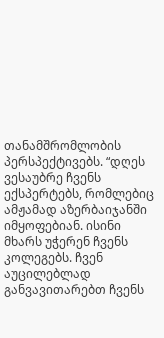თანამშრომლობის პერსპექტივებს. “დღეს ვესაუბრე ჩვენს ექსპერტებს, რომლებიც ამჟამად აზერბაიჯანში იმყოფებიან. ისინი მხარს უჭერენ ჩვენს კოლეგებს. ჩვენ აუცილებლად განვავითარებთ ჩვენს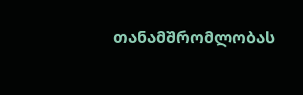თანამშრომლობას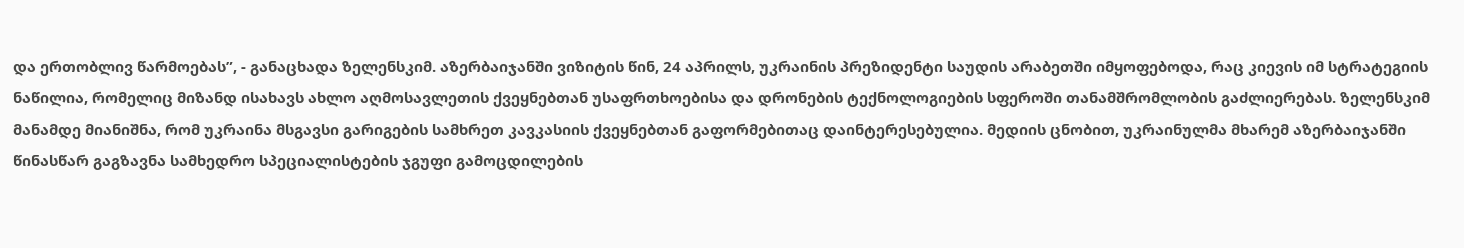და ერთობლივ წარმოებას”, - განაცხადა ზელენსკიმ. აზერბაიჯანში ვიზიტის წინ, 24 აპრილს, უკრაინის პრეზიდენტი საუდის არაბეთში იმყოფებოდა, რაც კიევის იმ სტრატეგიის ნაწილია, რომელიც მიზანდ ისახავს ახლო აღმოსავლეთის ქვეყნებთან უსაფრთხოებისა და დრონების ტექნოლოგიების სფეროში თანამშრომლობის გაძლიერებას. ზელენსკიმ მანამდე მიანიშნა, რომ უკრაინა მსგავსი გარიგების სამხრეთ კავკასიის ქვეყნებთან გაფორმებითაც დაინტერესებულია. მედიის ცნობით, უკრაინულმა მხარემ აზერბაიჯანში წინასწარ გაგზავნა სამხედრო სპეციალისტების ჯგუფი გამოცდილების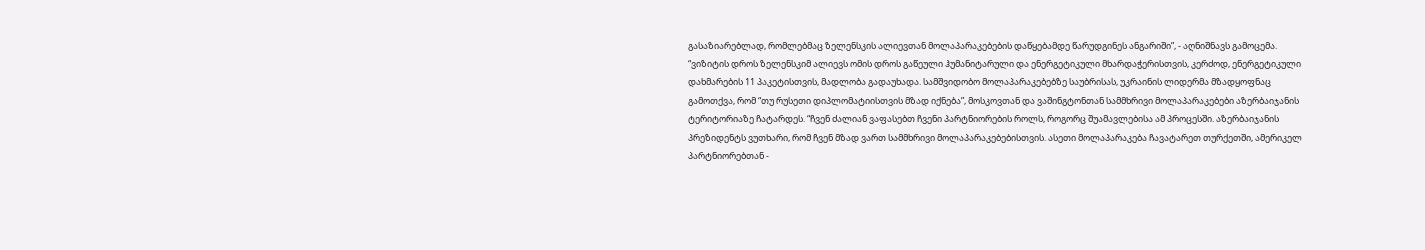გასაზიარებლად, რომლებმაც ზელენსკის ალიევთან მოლაპარაკებების დაწყებამდე წარუდგინეს ანგარიში”, - აღნიშნავს გამოცემა.
“ვიზიტის დროს ზელენსკიმ ალიევს ომის დროს გაწეული ჰუმანიტარული და ენერგეტიკული მხარდაჭერისთვის, კერძოდ, ენერგეტიკული დახმარების 11 პაკეტისთვის, მადლობა გადაუხადა. სამშვიდობო მოლაპარაკებებზე საუბრისას, უკრაინის ლიდერმა მზადყოფნაც გამოთქვა, რომ “თუ რუსეთი დიპლომატიისთვის მზად იქნება”, მოსკოვთან და ვაშინგტონთან სამმხრივი მოლაპარაკებები აზერბაიჯანის ტერიტორიაზე ჩატარდეს. “ჩვენ ძალიან ვაფასებთ ჩვენი პარტნიორების როლს, როგორც შუამავლებისა ამ პროცესში. აზერბაიჯანის პრეზიდენტს ვუთხარი, რომ ჩვენ მზად ვართ სამმხრივი მოლაპარაკებებისთვის. ასეთი მოლაპარაკება ჩავატარეთ თურქეთში, ამერიკელ პარტნიორებთან -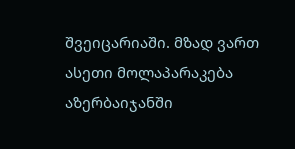შვეიცარიაში. მზად ვართ ასეთი მოლაპარაკება აზერბაიჯანში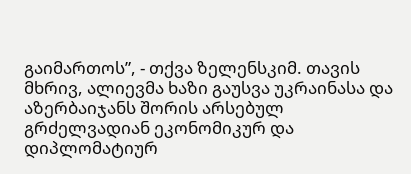გაიმართოს”, - თქვა ზელენსკიმ. თავის მხრივ, ალიევმა ხაზი გაუსვა უკრაინასა და აზერბაიჯანს შორის არსებულ გრძელვადიან ეკონომიკურ და დიპლომატიურ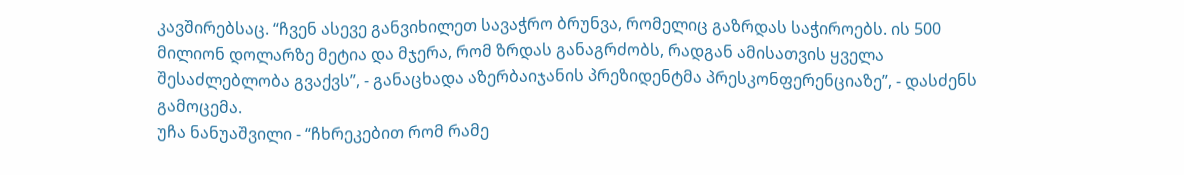კავშირებსაც. “ჩვენ ასევე განვიხილეთ სავაჭრო ბრუნვა, რომელიც გაზრდას საჭიროებს. ის 500 მილიონ დოლარზე მეტია და მჯერა, რომ ზრდას განაგრძობს, რადგან ამისათვის ყველა შესაძლებლობა გვაქვს”, - განაცხადა აზერბაიჯანის პრეზიდენტმა პრესკონფერენციაზე”, - დასძენს გამოცემა.
უჩა ნანუაშვილი - “ჩხრეკებით რომ რამე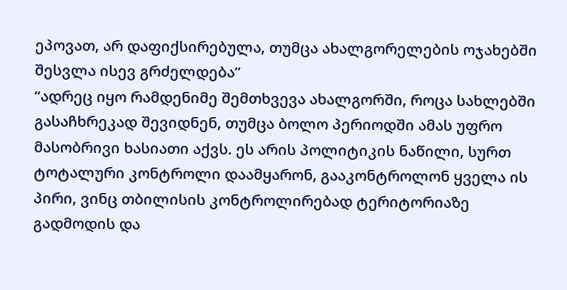ეპოვათ, არ დაფიქსირებულა, თუმცა ახალგორელების ოჯახებში შესვლა ისევ გრძელდება”
“ადრეც იყო რამდენიმე შემთხვევა ახალგორში, როცა სახლებში გასაჩხრეკად შევიდნენ, თუმცა ბოლო პერიოდში ამას უფრო მასობრივი ხასიათი აქვს. ეს არის პოლიტიკის ნაწილი, სურთ ტოტალური კონტროლი დაამყარონ, გააკონტროლონ ყველა ის პირი, ვინც თბილისის კონტროლირებად ტერიტორიაზე გადმოდის და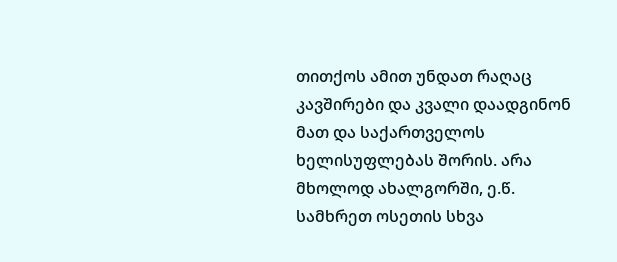თითქოს ამით უნდათ რაღაც კავშირები და კვალი დაადგინონ მათ და საქართველოს ხელისუფლებას შორის. არა მხოლოდ ახალგორში, ე.წ. სამხრეთ ოსეთის სხვა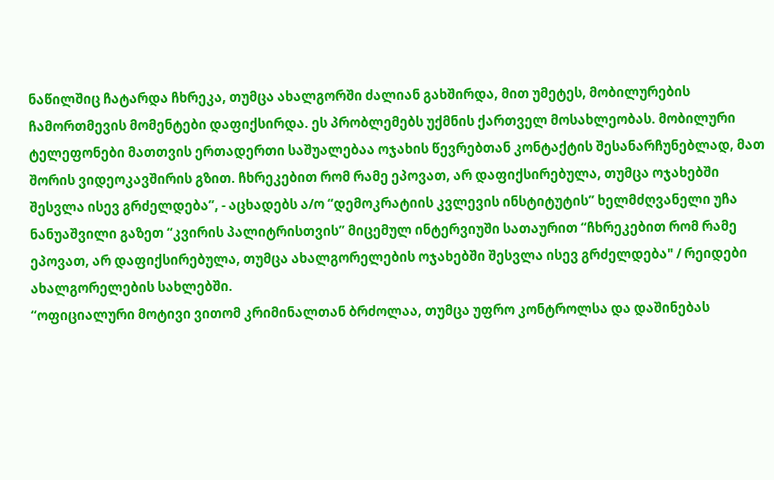ნაწილშიც ჩატარდა ჩხრეკა, თუმცა ახალგორში ძალიან გახშირდა, მით უმეტეს, მობილურების ჩამორთმევის მომენტები დაფიქსირდა. ეს პრობლემებს უქმნის ქართველ მოსახლეობას. მობილური ტელეფონები მათთვის ერთადერთი საშუალებაა ოჯახის წევრებთან კონტაქტის შესანარჩუნებლად, მათ შორის ვიდეოკავშირის გზით. ჩხრეკებით რომ რამე ეპოვათ, არ დაფიქსირებულა, თუმცა ოჯახებში შესვლა ისევ გრძელდება”, - აცხადებს ა/ო “დემოკრატიის კვლევის ინსტიტუტის” ხელმძღვანელი უჩა ნანუაშვილი გაზეთ “კვირის პალიტრისთვის” მიცემულ ინტერვიუში სათაურით “ჩხრეკებით რომ რამე ეპოვათ, არ დაფიქსირებულა, თუმცა ახალგორელების ოჯახებში შესვლა ისევ გრძელდება" / რეიდები ახალგორელების სახლებში.
“ოფიციალური მოტივი ვითომ კრიმინალთან ბრძოლაა, თუმცა უფრო კონტროლსა და დაშინებას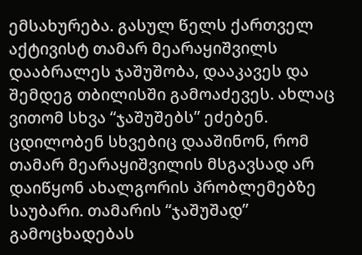ემსახურება. გასულ წელს ქართველ აქტივისტ თამარ მეარაყიშვილს დააბრალეს ჯაშუშობა, დააკავეს და შემდეგ თბილისში გამოაძევეს. ახლაც ვითომ სხვა “ჯაშუშებს” ეძებენ. ცდილობენ სხვებიც დააშინონ, რომ თამარ მეარაყიშვილის მსგავსად არ დაიწყონ ახალგორის პრობლემებზე საუბარი. თამარის “ჯაშუშად” გამოცხადებას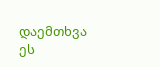დაემთხვა ეს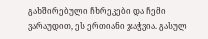გახშირებული ჩხრეკები და ჩემი ვარაუდით, ეს ერთიანი ჯაჭვია. გასულ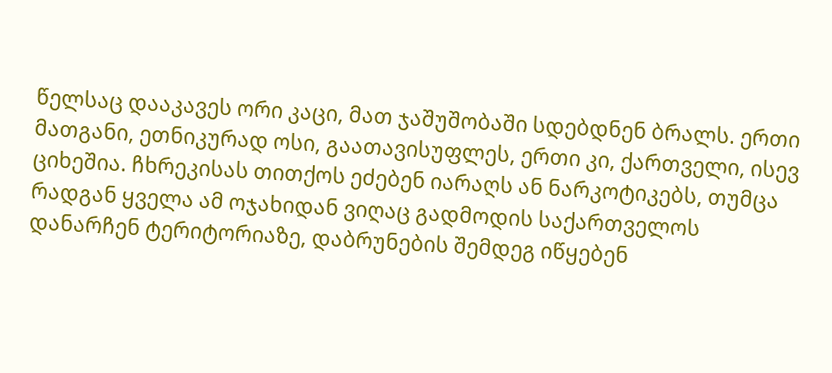წელსაც დააკავეს ორი კაცი, მათ ჯაშუშობაში სდებდნენ ბრალს. ერთი მათგანი, ეთნიკურად ოსი, გაათავისუფლეს, ერთი კი, ქართველი, ისევ ციხეშია. ჩხრეკისას თითქოს ეძებენ იარაღს ან ნარკოტიკებს, თუმცა რადგან ყველა ამ ოჯახიდან ვიღაც გადმოდის საქართველოს დანარჩენ ტერიტორიაზე, დაბრუნების შემდეგ იწყებენ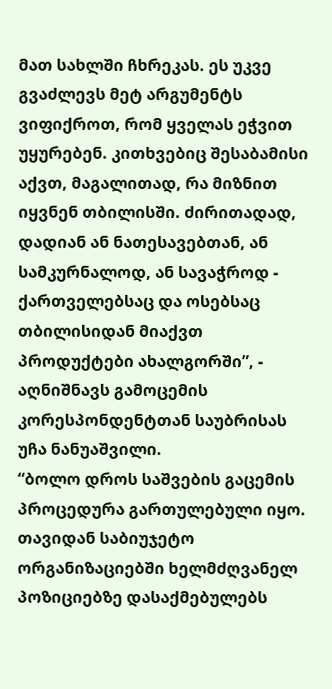მათ სახლში ჩხრეკას. ეს უკვე გვაძლევს მეტ არგუმენტს ვიფიქროთ, რომ ყველას ეჭვით უყურებენ. კითხვებიც შესაბამისი აქვთ, მაგალითად, რა მიზნით იყვნენ თბილისში. ძირითადად, დადიან ან ნათესავებთან, ან სამკურნალოდ, ან სავაჭროდ - ქართველებსაც და ოსებსაც თბილისიდან მიაქვთ პროდუქტები ახალგორში”, - აღნიშნავს გამოცემის კორესპონდენტთან საუბრისას უჩა ნანუაშვილი.
“ბოლო დროს საშვების გაცემის პროცედურა გართულებული იყო. თავიდან საბიუჯეტო ორგანიზაციებში ხელმძღვანელ პოზიციებზე დასაქმებულებს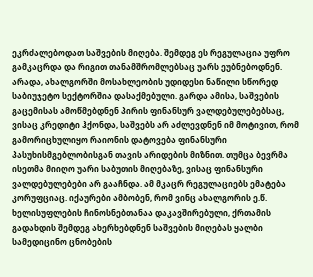ეკრძალებოდათ საშვების მიღება. შემდეგ ეს რეგულაცია უფრო გამკაცრდა და რიგით თანამშრომლებსაც უარს ეუბნებოდნენ. არადა, ახალგორში მოსახლეობის უდიდესი ნაწილი სწორედ საბიუჯეტო სექტორშია დასაქმებული. გარდა ამისა, საშვების გაცემისას ამოწმებდნენ პირის ფინანსურ ვალდებულებებსაც, ვისაც კრედიტი ჰქონდა, საშვებს არ აძლევდნენ იმ მოტივით, რომ გამორიცხულიყო რაიონის დატოვება ფინანსური პასუხისმგებლობისგან თავის არიდების მიზნით. თუმცა ბევრმა ისეთმა მიიღო უარი საბუთის მიღებაზე, ვისაც ფინანსური ვალდებულებები არ გააჩნდა. ამ მკაცრ რეგულაციებს ემატება კორუფციაც. იქაურები ამბობენ, რომ ვინც ახალგორის ე.წ. ხელისუფლების ჩინოსნებთანაა დაკავშირებული, ქრთამის გადახდის შემდეგ ახერხებდნენ საშვების მიღებას ყალბი სამედიცინო ცნობების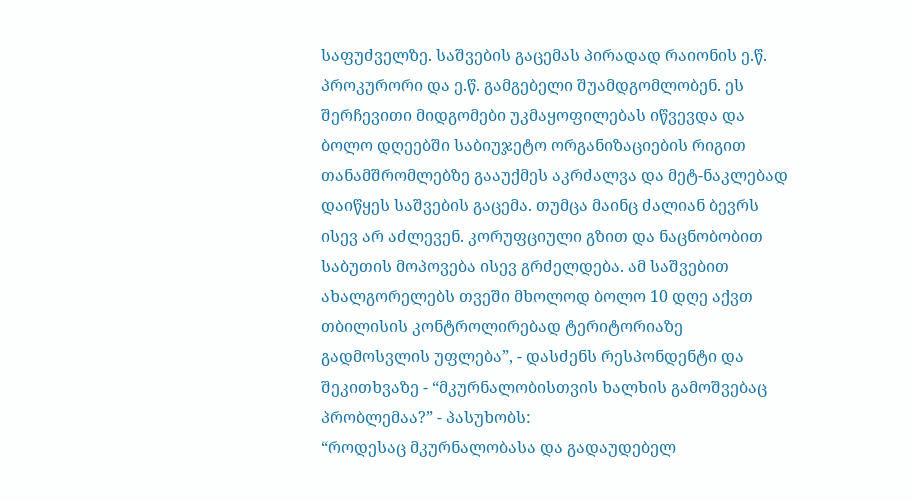საფუძველზე. საშვების გაცემას პირადად რაიონის ე.წ. პროკურორი და ე.წ. გამგებელი შუამდგომლობენ. ეს შერჩევითი მიდგომები უკმაყოფილებას იწვევდა და ბოლო დღეებში საბიუჯეტო ორგანიზაციების რიგით თანამშრომლებზე გააუქმეს აკრძალვა და მეტ-ნაკლებად დაიწყეს საშვების გაცემა. თუმცა მაინც ძალიან ბევრს ისევ არ აძლევენ. კორუფციული გზით და ნაცნობობით საბუთის მოპოვება ისევ გრძელდება. ამ საშვებით ახალგორელებს თვეში მხოლოდ ბოლო 10 დღე აქვთ თბილისის კონტროლირებად ტერიტორიაზე გადმოსვლის უფლება”, - დასძენს რესპონდენტი და შეკითხვაზე - “მკურნალობისთვის ხალხის გამოშვებაც პრობლემაა?” - პასუხობს:
“როდესაც მკურნალობასა და გადაუდებელ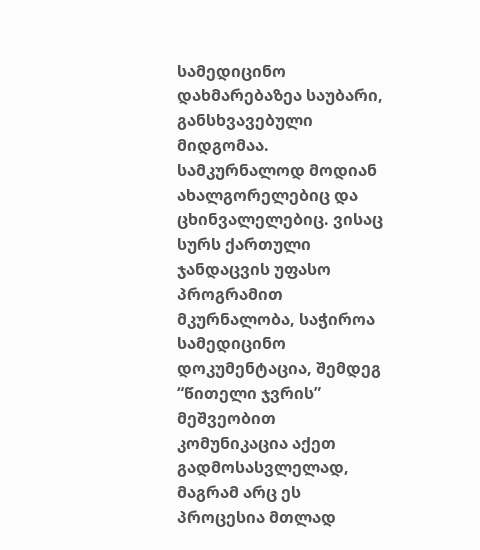სამედიცინო დახმარებაზეა საუბარი, განსხვავებული მიდგომაა. სამკურნალოდ მოდიან ახალგორელებიც და ცხინვალელებიც. ვისაც სურს ქართული ჯანდაცვის უფასო პროგრამით მკურნალობა, საჭიროა სამედიცინო დოკუმენტაცია, შემდეგ “წითელი ჯვრის” მეშვეობით კომუნიკაცია აქეთ გადმოსასვლელად, მაგრამ არც ეს პროცესია მთლად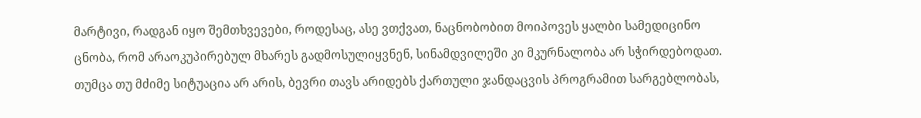მარტივი, რადგან იყო შემთხვევები, როდესაც, ასე ვთქვათ, ნაცნობობით მოიპოვეს ყალბი სამედიცინო ცნობა, რომ არაოკუპირებულ მხარეს გადმოსულიყვნენ, სინამდვილეში კი მკურნალობა არ სჭირდებოდათ. თუმცა თუ მძიმე სიტუაცია არ არის, ბევრი თავს არიდებს ქართული ჯანდაცვის პროგრამით სარგებლობას,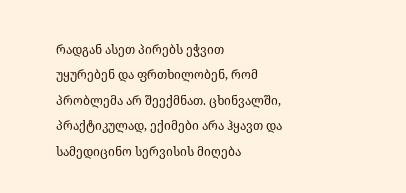რადგან ასეთ პირებს ეჭვით უყურებენ და ფრთხილობენ, რომ პრობლემა არ შეექმნათ. ცხინვალში, პრაქტიკულად, ექიმები არა ჰყავთ და სამედიცინო სერვისის მიღება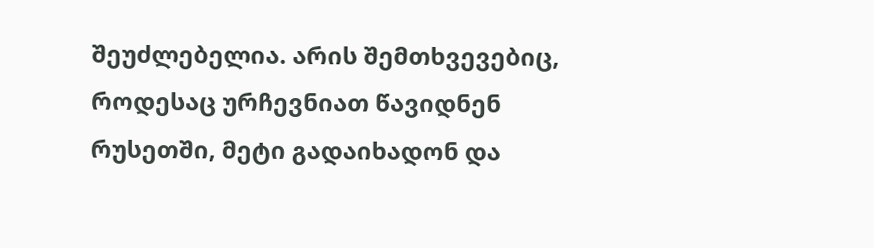შეუძლებელია. არის შემთხვევებიც, როდესაც ურჩევნიათ წავიდნენ რუსეთში, მეტი გადაიხადონ და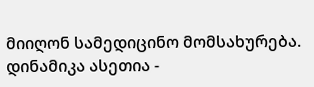მიიღონ სამედიცინო მომსახურება. დინამიკა ასეთია -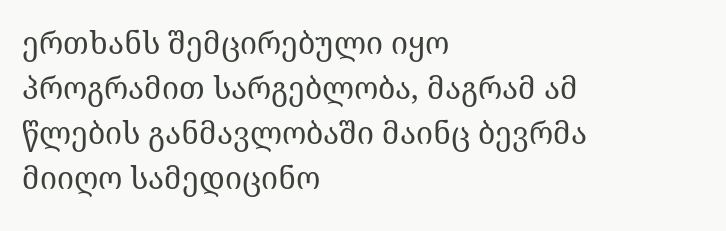ერთხანს შემცირებული იყო პროგრამით სარგებლობა, მაგრამ ამ წლების განმავლობაში მაინც ბევრმა მიიღო სამედიცინო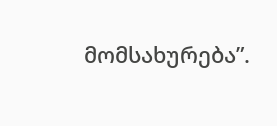მომსახურება”.